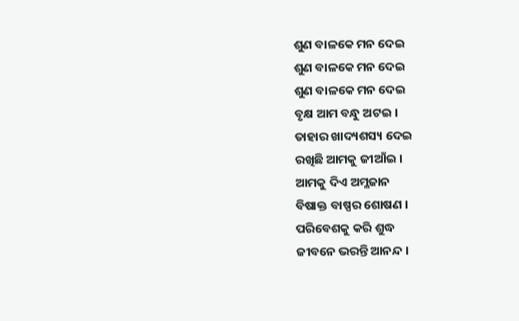ଶୁଣ ବାଳକେ ମନ ଦେଇ
ଶୁଣ ବାଳକେ ମନ ଦେଇ
ଶୁଣ ବାଳକେ ମନ ଦେଇ
ବୃକ୍ଷ ଆମ ବନ୍ଧୁ ଅଟଇ ।
ତାହାର ଖାଦ୍ୟଶସ୍ୟ ଦେଇ
ରଖିଛି ଆମକୁ ଜୀଆଁଇ ।
ଆମକୁ ଦିଏ ଅମ୍ଳଜାନ
ବିଷାକ୍ତ ବାଷ୍ପର ଶୋଷଣ ।
ପରିବେଶକୁ କରି ଶୁଦ୍ଧ
ଜୀବନେ ଭରନ୍ତି ଆନନ୍ଦ ।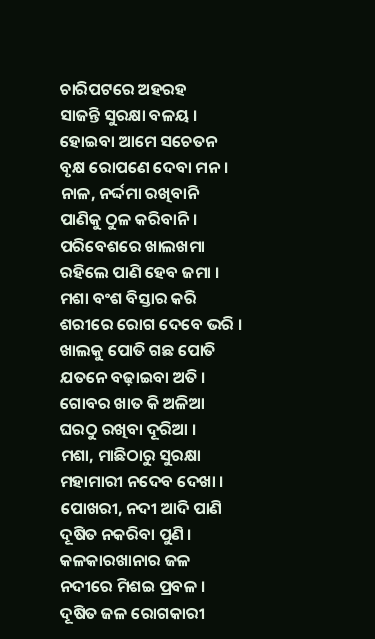ଚାରିପଟରେ ଅହରହ
ସାଜନ୍ତି ସୁରକ୍ଷା ବଳୟ ।
ହୋଇବା ଆମେ ସଚେତନ
ବୃକ୍ଷ ରୋପଣେ ଦେବା ମନ ।
ନାଳ, ନର୍ଦ୍ଦମା ରଖିବାନି
ପାଣିକୁ ଠୁଳ କରିବାନି ।
ପରିବେଶରେ ଖାଲଖମା
ରହିଲେ ପାଣି ହେବ ଜମା ।
ମଶା ବଂଶ ବିସ୍ତାର କରି
ଶରୀରେ ରୋଗ ଦେବେ ଭରି ।
ଖାଲକୁ ପୋତି ଗଛ ପୋତି
ଯତନେ ବଢ଼ାଇବା ଅତି ।
ଗୋବର ଖାତ କି ଅଳିଆ
ଘରଠୁ ରଖିବା ଦୂରିଆ ।
ମଶା, ମାଛିଠାରୁ ସୁରକ୍ଷା
ମହାମାରୀ ନଦେବ ଦେଖା ।
ପୋଖରୀ, ନଦୀ ଆଦି ପାଣି
ଦୂଷିତ ନକରିବା ପୁଣି ।
କଳକାରଖାନାର ଜଳ
ନଦୀରେ ମିଶଇ ପ୍ରବଳ ।
ଦୂଷିତ ଜଳ ରୋଗକାରୀ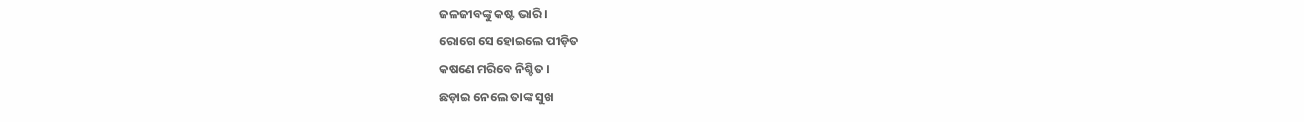ଜଳଜୀବଙ୍କୁ କଷ୍ଟ ଭାରି ।
ରୋଗେ ସେ ହୋଇଲେ ପୀଡ଼ିତ
କଷଣେ ମରିବେ ନିଶ୍ଚିତ ।
ଛଡ଼ାଇ ନେଲେ ତାଙ୍କ ସୁଖ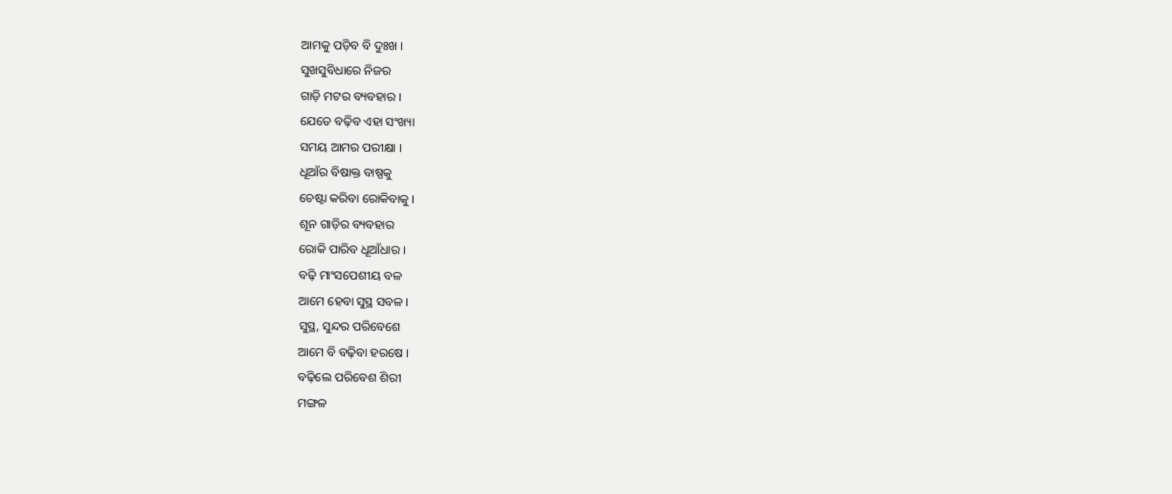ଆମକୁ ପଡ଼ିବ ବି ଦୁଃଖ ।
ସୁଖସୁବିଧାରେ ନିଜର
ଗାଡ଼ି ମଟର ବ୍ୟବହାର ।
ଯେତେ ବଢ଼ିବ ଏହା ସଂଖ୍ୟା
ସମୟ ଆମର ପରୀକ୍ଷା ।
ଧୂଆଁର ବିଷାକ୍ତ ବାଷ୍ପକୁ
ଚେଷ୍ଟା କରିବା ରୋକିବାକୁ ।
ଶୂନ ଗାଡ଼ିର ବ୍ୟବହାର
ରୋକି ପାରିବ ଧୂଆଁଧାର ।
ବଢ଼ି ମାଂସପେଶୀୟ ବଳ
ଆମେ ହେବା ସୁସ୍ଥ ସବଳ ।
ସୁସ୍ଥ, ସୁନ୍ଦର ପରିବେଶେ
ଆମେ ବି ବଢ଼ିବା ହରଷେ ।
ବଢ଼ିଲେ ପରିବେଶ ଶିରୀ
ମଙ୍ଗଳ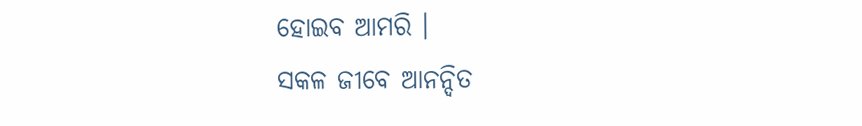ହୋଇବ ଆମରି ।
ସକଳ ଜୀବେ ଆନନ୍ଦିତ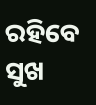ରହିବେ ସୁଖ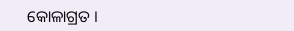କୋଳାଗ୍ରତ ।